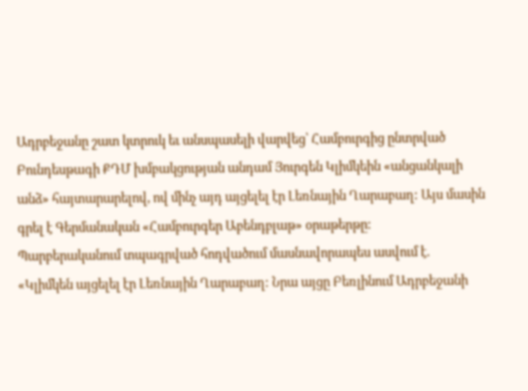Ադրբեջանը շատ կտրուկ եւ անսպասելի վարվեց՝ Համբուրգից ընտրված Բունդեսթագի ՔԴՄ խմբակցության անդամ Յուրգեն Կլիմկեին «անցանկալի անձ» հայտարարելով, ով մինչ այդ այցելել էր Լեռնային Ղարաբաղ: Այս մասին գրել է Գերմանական «Համբուրգեր Աբենդբլաթ» օրաթերթը:
Պարբերականում տպագրված հոդվածում մասնավորապես ասվում է.
«Կլիմկեն այցելել էր Լեռնային Ղարաբաղ: Նրա այցը Բեռլինում Ադրբեջանի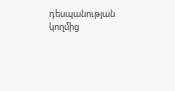դեսպանության կողմից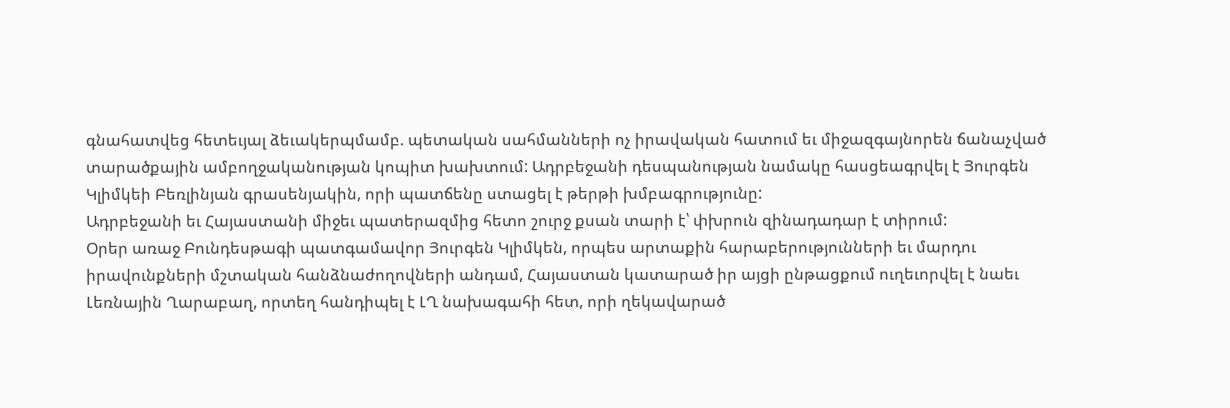գնահատվեց հետեւյալ ձեւակերպմամբ. պետական սահմանների ոչ իրավական հատում եւ միջազգայնորեն ճանաչված տարածքային ամբողջականության կոպիտ խախտում: Ադրբեջանի դեսպանության նամակը հասցեագրվել է Յուրգեն Կլիմկեի Բեռլինյան գրասենյակին, որի պատճենը ստացել է թերթի խմբագրությունը:
Ադրբեջանի եւ Հայաստանի միջեւ պատերազմից հետո շուրջ քսան տարի է՝ փխրուն զինադադար է տիրում:
Օրեր առաջ Բունդեսթագի պատգամավոր Յուրգեն Կլիմկեն, որպես արտաքին հարաբերությունների եւ մարդու իրավունքների մշտական հանձնաժողովների անդամ, Հայաստան կատարած իր այցի ընթացքում ուղեւորվել է նաեւ Լեռնային Ղարաբաղ, որտեղ հանդիպել է ԼՂ նախագահի հետ, որի ղեկավարած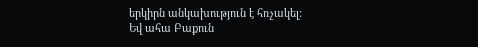երկիրն անկախություն է հռչակել:
Եվ ահա Բաքուն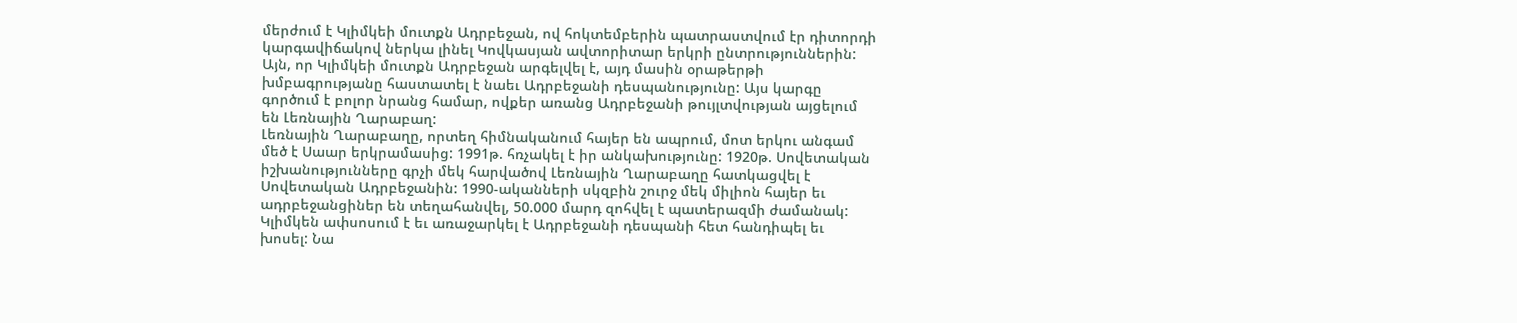մերժում է Կլիմկեի մուտքն Ադրբեջան, ով հոկտեմբերին պատրաստվում էր դիտորդի կարգավիճակով ներկա լինել Կովկասյան ավտորիտար երկրի ընտրություններին: Այն, որ Կլիմկեի մուտքն Ադրբեջան արգելվել է, այդ մասին օրաթերթի խմբագրությանը հաստատել է նաեւ Ադրբեջանի դեսպանությունը: Այս կարգը գործում է բոլոր նրանց համար, ովքեր առանց Ադրբեջանի թույլտվության այցելում են Լեռնային Ղարաբաղ:
Լեռնային Ղարաբաղը, որտեղ հիմնականում հայեր են ապրում, մոտ երկու անգամ մեծ է Սաար երկրամասից: 1991թ. հռչակել է իր անկախությունը: 1920թ. Սովետական իշխանությունները գրչի մեկ հարվածով Լեռնային Ղարաբաղը հատկացվել է Սովետական Ադրբեջանին: 1990-ականների սկզբին շուրջ մեկ միլիոն հայեր եւ ադրբեջանցիներ են տեղահանվել, 50.000 մարդ զոհվել է պատերազմի ժամանակ:
Կլիմկեն ափսոսում է եւ առաջարկել է Ադրբեջանի դեսպանի հետ հանդիպել եւ խոսել: Նա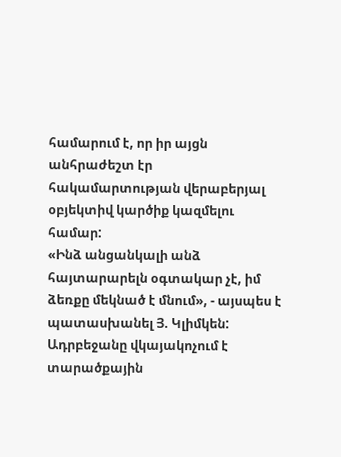համարում է, որ իր այցն անհրաժեշտ էր հակամարտության վերաբերյալ օբյեկտիվ կարծիք կազմելու համար:
«Ինձ անցանկալի անձ հայտարարելն օգտակար չէ, իմ ձեռքը մեկնած է մնում», - այսպես է պատասխանել Յ. Կլիմկեն:
Ադրբեջանը վկայակոչում է տարածքային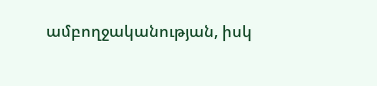ամբողջականության, իսկ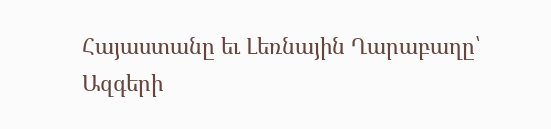Հայաստանը եւ Լեռնային Ղարաբաղը՝ Ազգերի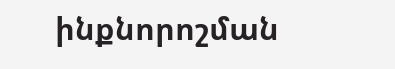ինքնորոշման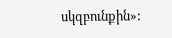սկզբունքին»: